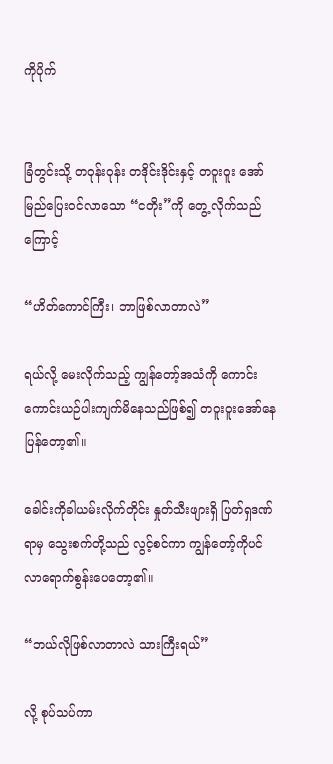ကိုပိုက်


ခြံတွင်းသို့ တဝုန်းဝုန်း တဒိုင်းဒိုင်းနှင့် တဝူးဝူး အော်မြည်ပြေးဝင်လာသော “ငတိုး”ကို တွေ့ လိုက်သည်ကြောင့်

“ဟိတ်ကောင်ကြီး၊ ဘာဖြစ်လာတာလဲ”

ရယ်လို့ မေးလိုက်သည့် ကျွန်တော့်အသံကို ကောင်းကောင်းယဉ်ပါးကျက်မိနေသည်ဖြစ်၍ တဝူးဝူးအော်နေပြန်တော့၏။

ခေါင်းကိုခါယမ်းလိုက်တိုင်း နှုတ်သီးဖျားရှိ ပြတ်ရှဒဏ်ရာမှ သွေးစက်တို့သည် လွင့်စင်ကာ ကျွန်တော့်ကိုပင် လာရောက်စွန်းပေတော့၏။

“ဘယ်လိုဖြစ်လာတာလဲ သားကြီးရယ်”

လို့ စုပ်သပ်ကာ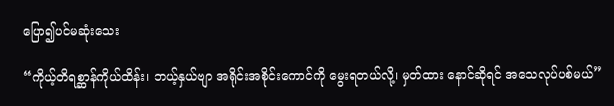ပြော၍ပင်မဆုံးသေး

“ကိုယ့်တိရစ္ဆာန်ကိုယ်ထိန်း၊ ဘယ့်နှယ်ဗျာ အရိုင်းအစိုင်းကောင်ကို မွေးရတယ်လို့၊ မှတ်ထား နောင်ဆိုရင် အသေလုပ်ပစ်မယ်”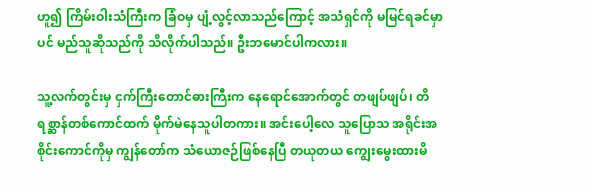ဟူ၍ ကြိမ်းဝါးသံကြီးက ခြံဝမှ ပျံ့လွင့်လာသည်ကြောင့် အသံရှင်ကို မမြင်ရခင်မှာပင် မည်သူဆိုသည်ကို သိလိုက်ပါသည်။ ဦးဘမောင်ပါကလား။

သူ့လက်တွင်းမှ ငှက်ကြီးတောင်ဓားကြီးက နေရောင်အောက်တွင် တဖျပ်ဖျပ်၊ တိရစ္ဆာန်တစ်ကောင်ထက် မိုက်မဲနေသူပါတကား။ အင်းပေါ့လေ သူပြောသ အရိုင်းအစိုင်းကောင်ကိုမှ ကျွန်တော်က သံယောဇဉ်ဖြစ်နေပြီ တယုတယ ကျွေးမွေးထားမိ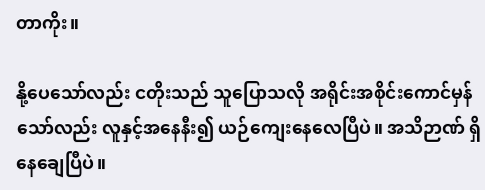တာကိုး။

နို့ပေသော်လည်း ငတိုးသည် သူပြောသလို အရိုင်းအစိုင်းကောင်မှန်သော်လည်း လူနှင့်အနေနီး၍ ယဉ်ကျေးနေလေပြီပဲ။ အသိဉာဏ် ရှိနေချေပြီပဲ။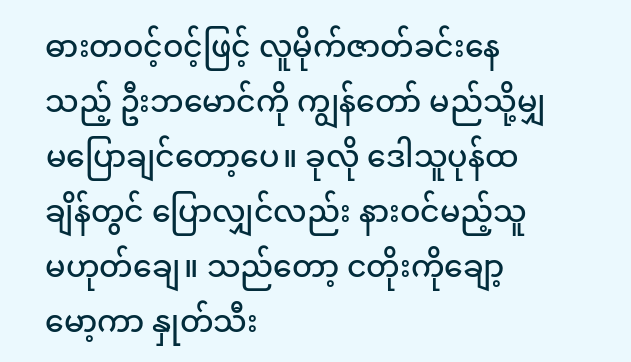ဓားတဝင့်ဝင့်ဖြင့် လူမိုက်ဇာတ်ခင်းနေသည့် ဦးဘမောင်ကို ကျွန်တော် မည်သို့မျှမပြောချင်တော့ပေ။ ခုလို ဒေါသူပုန်ထချိန်တွင် ပြောလျှင်လည်း နားဝင်မည့်သူမဟုတ်ချေ။ သည်တော့ ငတိုးကိုချော့မော့ကာ နှုတ်သီး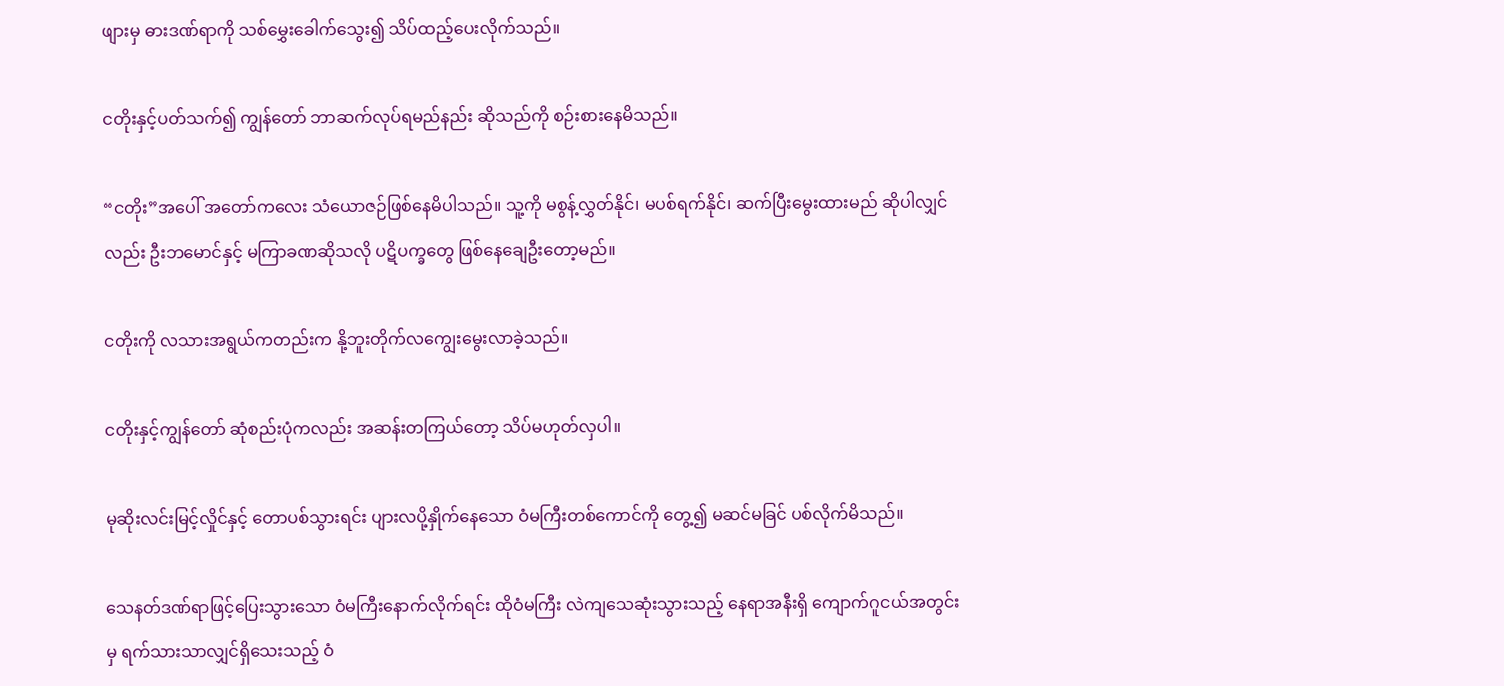ဖျားမှ ဓားဒဏ်ရာကို သစ်မွှေးခေါက်သွေး၍ သိပ်ထည့်ပေးလိုက်သည်။

ငတိုးနှင့်ပတ်သက်၍ ကျွန်တော် ဘာဆက်လုပ်ရမည်နည်း ဆိုသည်ကို စဉ်းစားနေမိသည်။

“ငတိုး”အပေါ် အတော်ကလေး သံယောဇဉ်ဖြစ်နေမိပါသည်။ သူ့ကို မစွန့်လွှတ်နိုင်၊ မပစ်ရက်နိုင်၊ ဆက်ပြီးမွေးထားမည် ဆိုပါလျှင်လည်း ဦးဘမောင်နှင့် မကြာခဏဆိုသလို ပဋိပက္ခတွေ ဖြစ်နေချေဦးတော့မည်။

ငတိုးကို လသားအရွယ်ကတည်းက နို့ဘူးတိုက်လကျွေးမွေးလာခဲ့သည်။

ငတိုးနှင့်ကျွန်တော် ဆုံစည်းပုံကလည်း အဆန်းတကြယ်တော့ သိပ်မဟုတ်လှပါ။

မုဆိုးလင်းမြင့်လှိုင်နှင့် တောပစ်သွားရင်း ပျားလပို့နှိုက်နေသော ဝံမကြီးတစ်ကောင်ကို တွေ့၍ မဆင်မခြင် ပစ်လိုက်မိသည်။

သေနတ်ဒဏ်ရာဖြင့်ပြေးသွားသော ဝံမကြီးနောက်လိုက်ရင်း ထိုဝံမကြီး လဲကျသေဆုံးသွားသည့် နေရာအနီးရှိ ကျောက်ဂူငယ်အတွင်းမှ ရက်သားသာလျှင်ရှိသေးသည့် ဝံ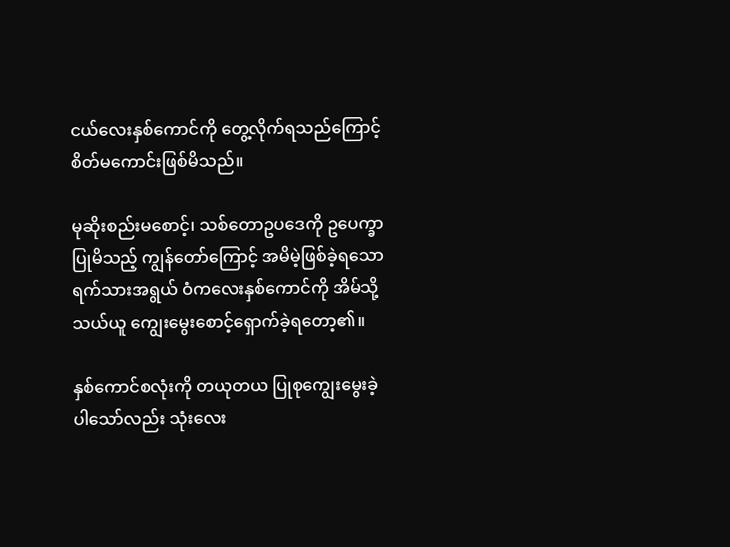ငယ်လေးနှစ်ကောင်ကို တွေ့လိုက်ရသည်ကြောင့် စိတ်မကောင်းဖြစ်မိသည်။

မုဆိုးစည်းမစောင့်၊ သစ်တောဥပဒေကို ဥပေက္ခာပြုမိသည့် ကျွန်တော်ကြောင့် အမိမဲ့ဖြစ်ခဲ့ရသော ရက်သားအရွယ် ဝံကလေးနှစ်ကောင်ကို အိမ်သို့သယ်ယူ ကျွေးမွေးစောင့်ရှောက်ခဲ့ရတော့၏။

နှစ်ကောင်စလုံးကို တယုတယ ပြုစုကျွေးမွေးခဲ့ပါသော်လည်း သုံးလေး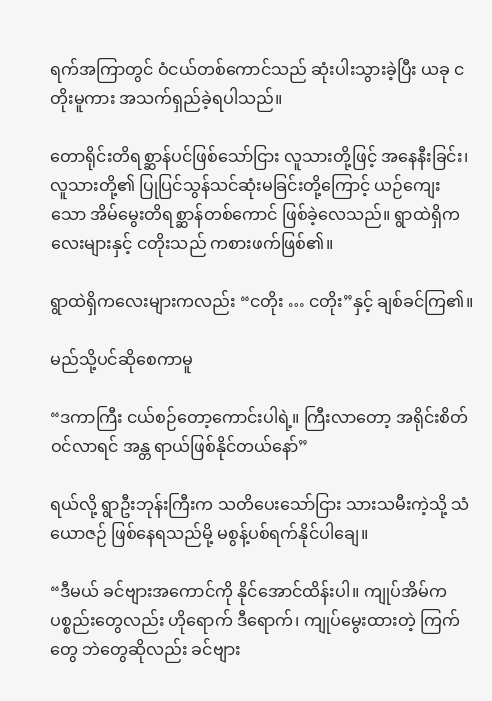ရက်အကြာတွင် ဝံငယ်တစ်ကောင်သည် ဆုံးပါးသွားခဲ့ပြီး ယခု ငတိုးမူကား အသက်ရှည်ခဲ့ရပါသည်။

တောရိုင်းတိရစ္ဆာန်ပင်ဖြစ်သော်ငြား လူသားတို့ဖြင့် အနေနီးခြင်း၊ လူသားတို့၏ ပြုပြင်သွန်သင်ဆုံးမခြင်းတို့ကြောင့် ယဉ်ကျေးသော အိမ်မွေးတိရစ္ဆာန်တစ်ကောင် ဖြစ်ခဲ့လေသည်။ ရွာထဲရှိကလေးများနှင့် ငတိုးသည် ကစားဖက်ဖြစ်၏။

ရွာထဲရှိကလေးများကလည်း “ငတိုး … ငတိုး”နှင့် ချစ်ခင်ကြ၏။

မည်သို့ပင်ဆိုစေကာမူ

“ဒကာကြီး ငယ်စဉ်တော့ကောင်းပါရဲ့။ ကြီးလာတော့ အရိုင်းစိတ်ဝင်လာရင် အန္တ ရာယ်ဖြစ်နိုင်တယ်နော်”

ရယ်လို့ ရွာဦးဘုန်းကြီးက သတိပေးသော်ငြား သားသမီးကဲ့သို့ သံယောဇဉ် ဖြစ်နေရသည်မို့ မစွန့်ပစ်ရက်နိုင်ပါချေ။

“ဒီမယ် ခင်ဗျားအကောင်ကို နိုင်အောင်ထိန်းပါ။ ကျုပ်အိမ်ကပစ္စည်းတွေလည်း ဟိုရောက် ဒီရောက်၊ ကျုပ်မွေးထားတဲ့ ကြက်တွေ ဘဲတွေဆိုလည်း ခင်ဗျား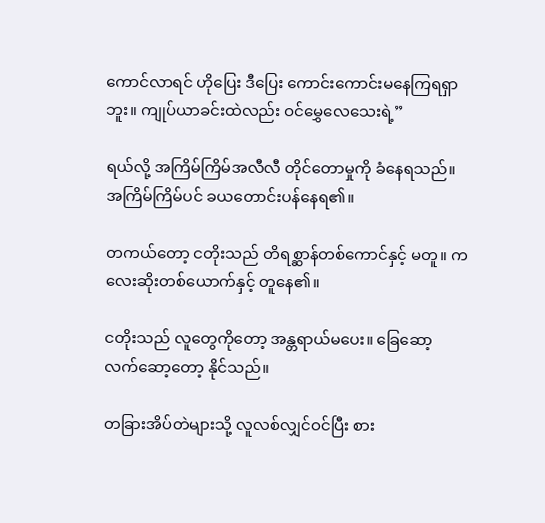ကောင်လာရင် ဟိုပြေး ဒီပြေး ကောင်းကောင်းမနေကြရရှာဘူး။ ကျုပ်ယာခင်းထဲလည်း ဝင်မွှေလေသေးရဲ့”

ရယ်လို့ အကြိမ်ကြိမ်အလီလီ တိုင်တောမှုကို ခံနေရသည်။ အကြိမ်ကြိမ်ပင် ခယတောင်းပန်နေရ၏။

တကယ်တော့ ငတိုးသည် တိရစ္ဆာန်တစ်ကောင်နှင့် မတူ။ ကလေးဆိုးတစ်ယောက်နှင့် တူနေ၏။

ငတိုးသည် လူတွေကိုတော့ အန္တရာယ်မပေး။ ခြေဆော့ လက်ဆော့တော့ နိုင်သည်။

တခြားအိပ်တဲများသို့ လူလစ်လျှင်ဝင်ပြီး စား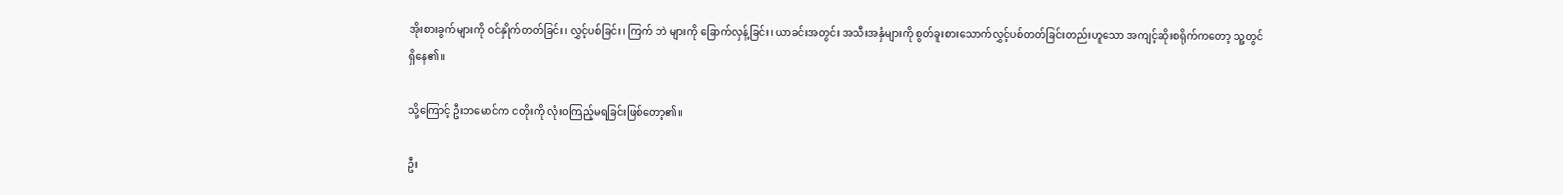အိုးစားခွက်များကို ဝင်နှိုက်တတ်ခြင်း၊ လွှင့်ပစ်ခြင်း၊ ကြက် ဘဲ များကို ခြောက်လှန့်ခြင်း၊ ယာခင်းအတွင်း အသီးအနှံများကို စွတ်ခူးစားသောက်လွှင့်ပစ်တတ်ခြင်းတည်းဟူသော အကျင့်ဆိုးစရိုက်ကတော့ သူ့တွင်ရှိနေ၏။

သို့ကြောင့် ဦးဘမောင်က ငတိုးကို လုံးဝကြည့်မရခြင်းဖြစ်တော့၏။

ဦး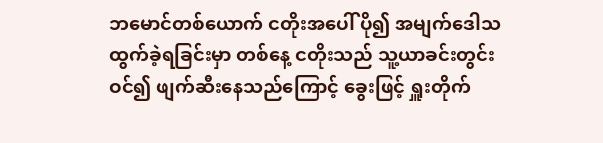ဘမောင်တစ်ယောက် ငတိုးအပေါ် ပို၍ အမျက်ဒေါသထွက်ခဲ့ရခြင်းမှာ တစ်နေ့ ငတိုးသည် သူ့ယာခင်းတွင်းဝင်၍ ဖျက်ဆီးနေသည်ကြောင့် ခွေးဖြင့် ရှူးတိုက်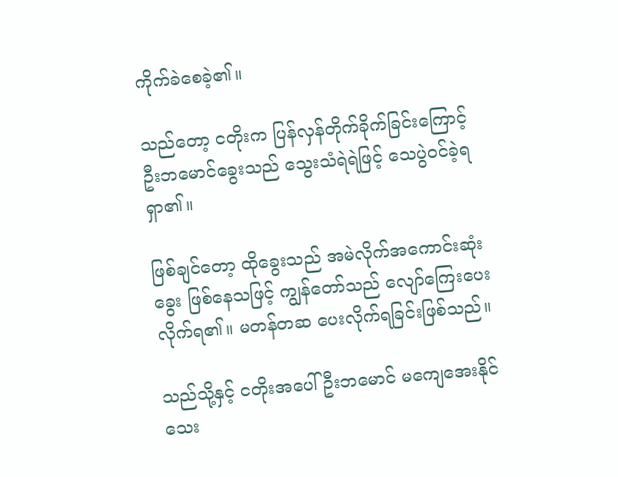ကိုက်ခဲစေခဲ့၏။

သည်တော့ ငတိုးက ပြန်လှန်တိုက်ခိုက်ခြင်းကြောင့် ဦးဘမောင်ခွေးသည် သွေးသံရဲရဲဖြင့် သေပွဲဝင်ခဲ့ရရှာ၏။

ဖြစ်ချင်တော့ ထိုခွေးသည် အမဲလိုက်အကောင်းဆုံးခွေး ဖြစ်နေသဖြင့် ကျွန်တော်သည် လျော်ကြေးပေးလိုက်ရ၏။ မတန်တဆ ပေးလိုက်ရခြင်းဖြစ်သည်။

သည်သို့နှင့် ငတိုးအပေါ် ဦးဘမောင် မကျေအေးနိုင်သေး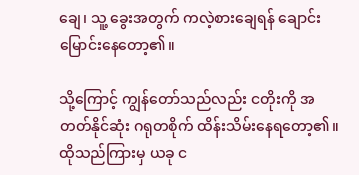ချေ၊ သူ့ ခွေးအတွက် ကလဲ့စားချေရန် ချောင်းမြောင်းနေတော့၏။

သို့ကြောင့် ကျွန်တော်သည်လည်း ငတိုးကို အတတ်နိုင်ဆုံး ဂရုတစိုက် ထိန်းသိမ်းနေရတော့၏။ ထိုသည်ကြားမှ ယခု င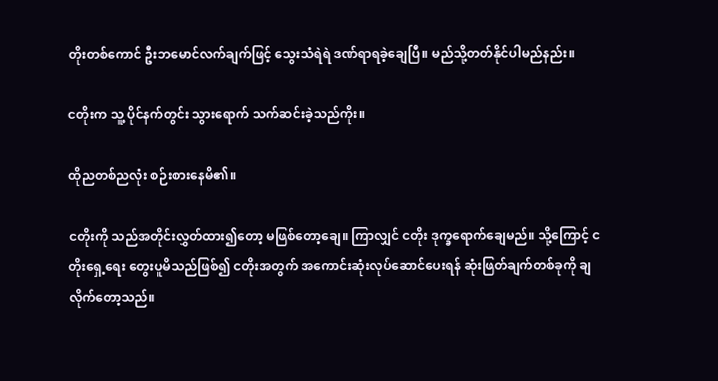တိုးတစ်ကောင် ဦးဘမောင်လက်ချက်ဖြင့် သွေးသံရဲရဲ ဒဏ်ရာရခဲ့ချေပြီ။ မည်သို့တတ်နိုင်ပါမည်နည်း။

ငတိုးက သူ့ ပိုင်နက်တွင်း သွားရောက် သက်ဆင်းခဲ့သည်ကိုး။

ထိုညတစ်ညလုံး စဉ်းစားနေမိ၏။

ငတိုးကို သည်အတိုင်းလွှတ်ထား၍တော့ မဖြစ်တော့ချေ။ ကြာလျှင် ငတိုး ဒုက္ခရောက်ချေမည်။ သို့ကြောင့် ငတိုးရှေ့ရေး တွေးပူမိသည်ဖြစ်၍ ငတိုးအတွက် အကောင်းဆုံးလုပ်ဆောင်ပေးရန် ဆုံးဖြတ်ချက်တစ်ခုကို ချလိုက်တော့သည်။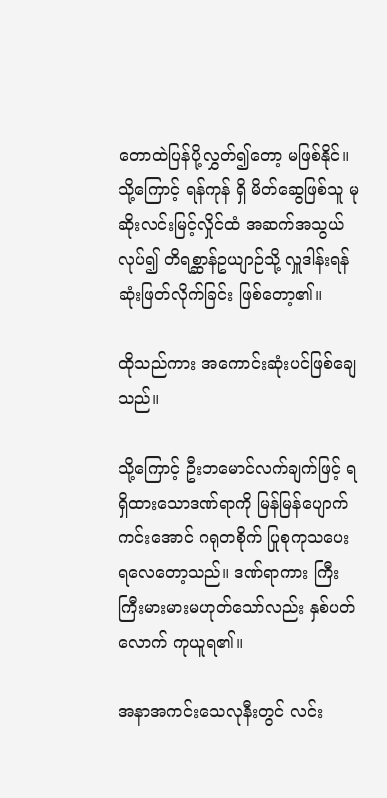တောထဲပြန်ပို့လွှတ်၍တော့ မဖြစ်နိုင်။ သို့ကြောင့် ရန်ကုန် ရှိ မိတ်ဆွေဖြစ်သူ မုဆိုးလင်းမြင့်လှိုင်ထံ အဆက်အသွယ်လုပ်၍ တိရစ္ဆာန်ဥယျာဉ်သို့ လှူဒါန်းရန် ဆုံးဖြတ်လိုက်ခြင်း ဖြစ်တော့၏။

ထိုသည်ကား အကောင်းဆုံးပင်ဖြစ်ချေသည်။

သို့ကြောင့် ဦးဘမောင်လက်ချက်ဖြင့် ရရှိထားသောဒဏ်ရာကို မြန်မြန်ပျောက်ကင်းအောင် ဂရုတစိုက် ပြုစုကုသပေးရလေတော့သည်။ ဒဏ်ရာကား ကြီးကြီးမားမားမဟုတ်သော်လည်း နှစ်ပတ်လောက် ကုယူရ၏။

အနာအကင်းသေလုနီးတွင် လင်း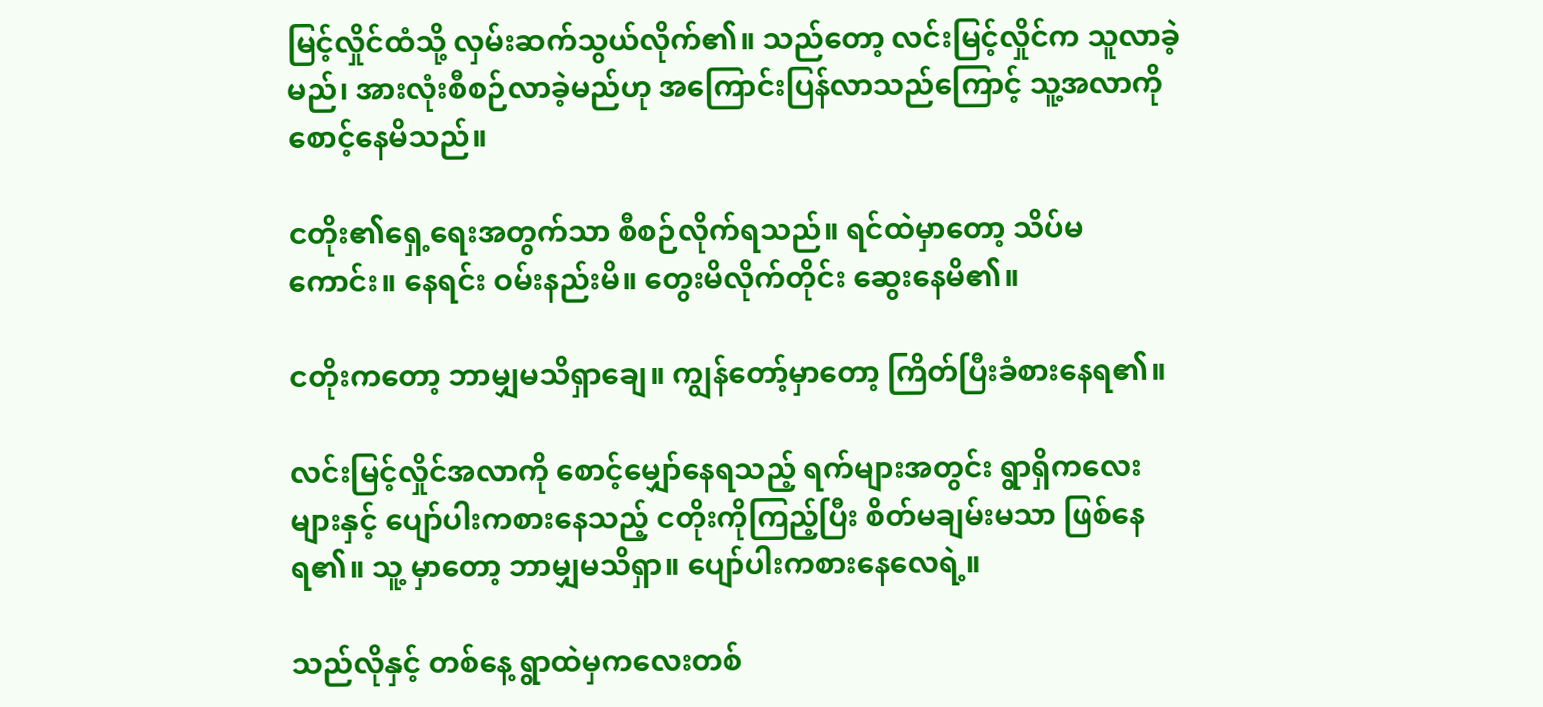မြင့်လှိုင်ထံသို့ လှမ်းဆက်သွယ်လိုက်၏။ သည်တော့ လင်းမြင့်လှိုင်က သူလာခဲ့မည်၊ အားလုံးစီစဉ်လာခဲ့မည်ဟု အကြောင်းပြန်လာသည်ကြောင့် သူ့အလာကို စောင့်နေမိသည်။

ငတိုး၏ရှေ့ရေးအတွက်သာ စီစဉ်လိုက်ရသည်။ ရင်ထဲမှာတော့ သိပ်မကောင်း။ နေရင်း ဝမ်းနည်းမိ။ တွေးမိလိုက်တိုင်း ဆွေးနေမိ၏။

ငတိုးကတော့ ဘာမျှမသိရှာချေ။ ကျွန်တော့်မှာတော့ ကြိတ်ပြီးခံစားနေရ၏။

လင်းမြင့်လှိုင်အလာကို စောင့်မျှော်နေရသည့် ရက်များအတွင်း ရွာရှိကလေးများနှင့် ပျော်ပါးကစားနေသည့် ငတိုးကိုကြည့်ပြီး စိတ်မချမ်းမသာ ဖြစ်နေရ၏။ သူ့ မှာတော့ ဘာမျှမသိရှာ။ ပျော်ပါးကစားနေလေရဲ့။

သည်လိုနှင့် တစ်နေ့ ရွာထဲမှကလေးတစ်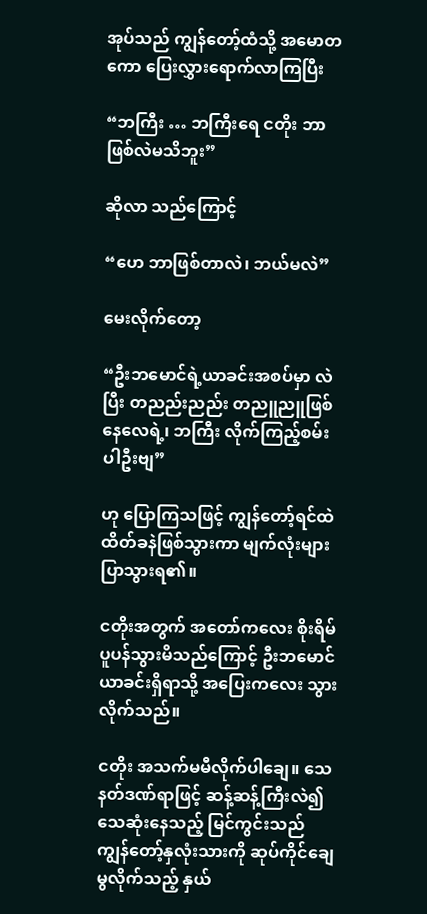အုပ်သည် ကျွန်တော့်ထံသို့ အမောတကော ပြေးလွှားရောက်လာကြပြီး

“ဘကြီး … ဘကြီးရေ ငတိုး ဘာဖြစ်လဲမသိဘူး”

ဆိုလာ သည်ကြောင့်

“ဟေ ဘာဖြစ်တာလဲ၊ ဘယ်မလဲ”

မေးလိုက်တော့

“ဦးဘမောင်ရဲ့ယာခင်းအစပ်မှာ လဲပြီး တညည်းညည်း တညူညူဖြစ်နေလေရဲ့၊ ဘကြီး လိုက်ကြည့်စမ်းပါဦးဗျ”

ဟု ပြောကြသဖြင့် ကျွန်တော့်ရင်ထဲ ထိတ်ခနဲဖြစ်သွားကာ မျက်လုံးများ ပြာသွားရ၏။

ငတိုးအတွက် အတော်ကလေး စိုးရိမ်ပူပန်သွားမိသည်ကြောင့် ဦးဘမောင်ယာခင်းရှိရာသို့ အပြေးကလေး သွားလိုက်သည်။

ငတိုး အသက်မမီလိုက်ပါချေ။ သေနတ်ဒဏ်ရာဖြင့် ဆန့်ဆန့်ကြီးလဲ၍ သေဆုံးနေသည့် မြင်ကွင်းသည် ကျွန်တော့်နှလုံးသားကို ဆုပ်ကိုင်ချေမွလိုက်သည့် နှယ်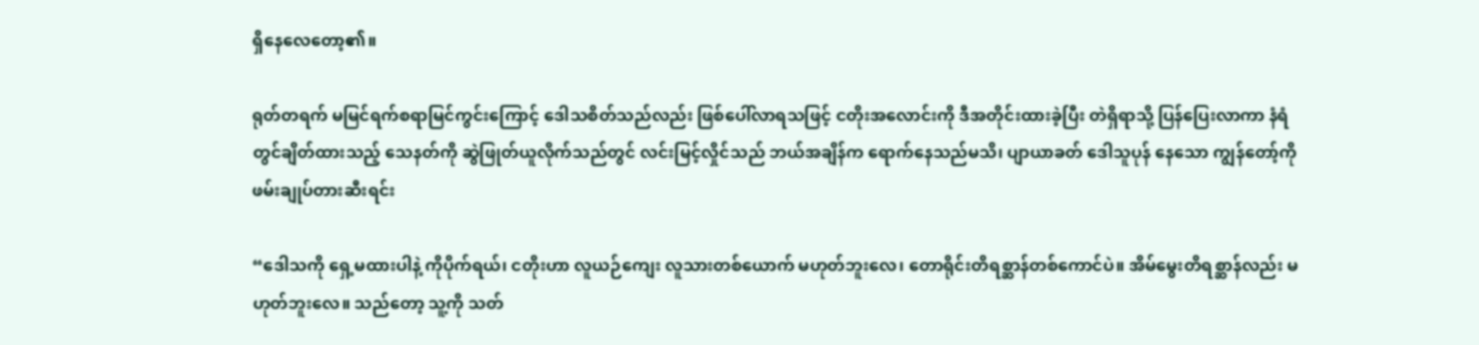ရှိနေလေတော့၏။

ရုတ်တရက် မမြင်ရက်စရာမြင်ကွင်းကြောင့် ဒေါသစိတ်သည်လည်း ဖြစ်ပေါ်လာရသဖြင့် ငတိုးအလောင်းကို ဒီအတိုင်းထားခဲ့ပြီး တဲရှိရာသို့ ပြန်ပြေးလာကာ နံရံတွင်ချိတ်ထားသည့် သေနတ်ကို ဆွဲဖြုတ်ယူလိုက်သည်တွင် လင်းမြင့်လှိုင်သည် ဘယ်အချိန်က ရောက်နေသည်မသိ၊ ပျာယာခတ် ဒေါသူပုန် နေသော ကျွန်တော့်ကို ဖမ်းချုပ်တားဆီးရင်း

“ဒေါသကို ရှေ့မထားပါနဲ့ ကိုပိုက်ရယ်၊ ငတိုးဟာ လူယဉ်ကျေး လူသားတစ်ယောက် မဟုတ်ဘူးလေ၊ တောရိုင်းတိရစ္ဆာန်တစ်ကောင်ပဲ။ အိမ်မွေးတိရစ္ဆာန်လည်း မဟုတ်ဘူးလေ။ သည်တော့ သူ့ကို သတ်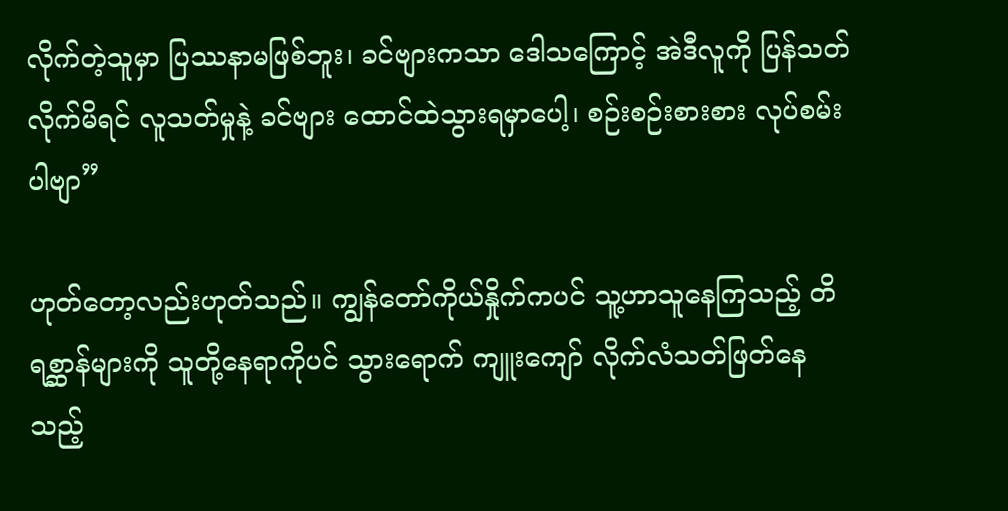လိုက်တဲ့သူမှာ ပြဿနာမဖြစ်ဘူး၊ ခင်ဗျားကသာ ဒေါသကြောင့် အဲဒီလူကို ပြန်သတ်လိုက်မိရင် လူသတ်မှုနဲ့ ခင်ဗျား ထောင်ထဲသွားရမှာပေါ့၊ စဉ်းစဉ်းစားစား လုပ်စမ်းပါဗျာ”

ဟုတ်တော့လည်းဟုတ်သည်။ ကျွန်တော်ကိုယ်နှိုက်ကပင် သူ့ဟာသူနေကြသည့် တိရစ္ဆာန်များကို သူတို့နေရာကိုပင် သွားရောက် ကျူးကျော် လိုက်လံသတ်ဖြတ်နေသည့်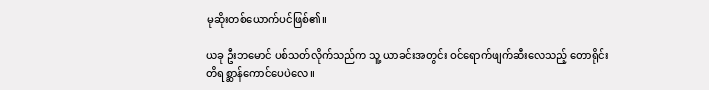မုဆိုးတစ်ယောက်ပင်ဖြစ်၏။

ယခု ဦးဘမောင် ပစ်သတ်လိုက်သည်က သူ့ ယာခင်းအတွင်း ဝင်ရောက်ဖျက်ဆီးလေသည့် တောရိုင်းတိရစ္ဆာန်ကောင်ပေပဲလေ။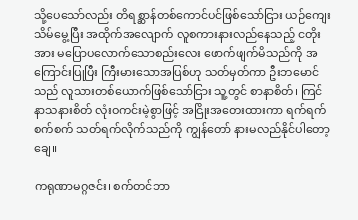သို့ပေသော်လည်း တိရစ္ဆာန်တစ်ကောင်ပင်ဖြစ်သော်ငြား ယဉ်ကျေးသိမ်မွေ့ပြီး အထိုက်အလျောက် လူစကားနားလည်နေသည့် ငတိုးအား မပြောပလောက်သောစည်းလေး ဖောက်ဖျက်မိသည်ကို အ ကြောင်းပြုပြီး ကြီးမားသောအပြစ်ဟု သတ်မှတ်ကာ ဦးဘမောင်သည် လူသားတစ်ယောက်ဖြစ်သော်ငြား သူ့တွင် စာနာစိတ်၊ ကြင်နာသနားစိတ် လုံးဝကင်းမဲ့စွာဖြင့် အငြိုးအတေးထားကာ ရက်ရက်စက်စက် သတ်ရက်လိုက်သည်ကို ကျွန်တော် နားမလည်နိုင်ပါတော့ချေ။

ကရုဏာမဂ္ဂဇင်း၊ စက်တင်ဘာ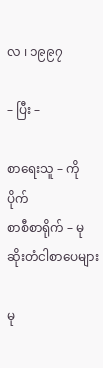လ ၊ ၁၉၉၇

– ပြီး –

စာရေးသူ – ကိုပိုက်
စာစီစာရိုက် – မုဆိုးတံငါစာပေများ

မု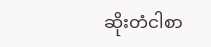ဆိုးတံငါစာ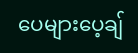ပေများပေ့ချ်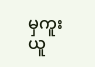မှကူးယူ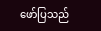ဖော်ပြသည်